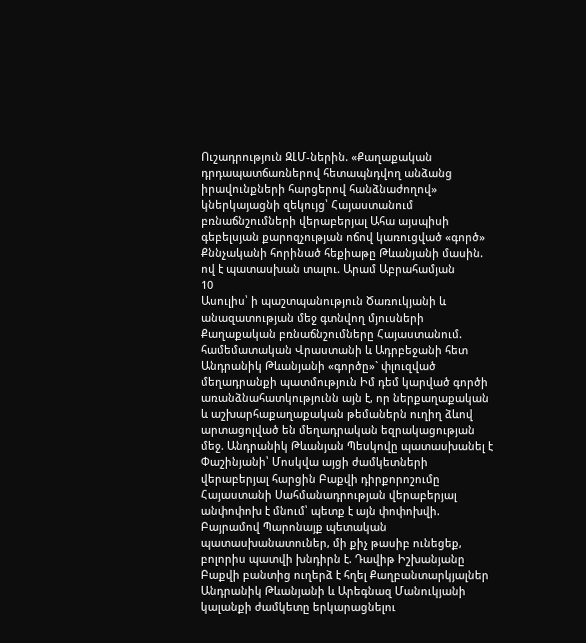Ուշադրություն ԶԼՄ-ներին. «Քաղաքական դրդապատճառներով հետապնդվող անձանց իրավունքների հարցերով հանձնաժողով» կներկայացնի զեկույց՝ Հայաստանում բռնաճնշումների վերաբերյալ Ահա այսպիսի գեբելսյան քարոզչության ոճով կառուցված «գործ» Քննչականի հորինած հեքիաթը Թևանյանի մասին. ով է պատասխան տալու. Արամ Աբրահամյան
10
Ասուլիս՝ ի պաշտպանություն Ծառուկյանի և անազատության մեջ գտնվող մյուսների Քաղաքական բռնաճնշումները Հայաստանում. համեմատական Վրաստանի և Ադրբեջանի հետ Անդրանիկ Թևանյանի «գործը»` փլուզված մեղադրանքի պատմություն Իմ դեմ կարված գործի առանձնահատկությունն այն է, որ ներքաղաքական և աշխարհաքաղաքական թեմաներն ուղիղ ձևով արտացոլված են մեղադրական եզրակացության մեջ. Անդրանիկ Թևանյան Պեսկովը պատասխանել է Փաշինյանի՝ Մոսկվա այցի ժամկետների վերաբերյալ հարցին Բաքվի դիրքորոշումը Հայաստանի Սահմանադրության վերաբերյալ անփոփոխ է մնում՝ պետք է այն փոփոխվի. Բայրամով Պարոնայք պետական պատասխանատուներ, մի քիչ թասիբ ունեցեք, բոլորիս պատվի խնդիրն է. Դավիթ Իշխանյանը Բաքվի բանտից ուղերձ է հղել Քաղբանտարկյալներ Անդրանիկ Թևանյանի և Արեգնազ Մանուկյանի կալանքի ժամկետը երկարացնելու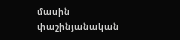մասին փաշինյանական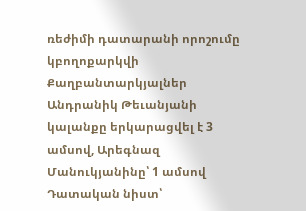ռեժիմի դատարանի որոշումը կբողոքարկվի Քաղբանտարկյալներ Անդրանիկ Թեւանյանի կալանքը երկարացվել է 3 ամսով, Արեգնազ Մանուկյանինը՝ 1 ամսով Դատական նիստ՝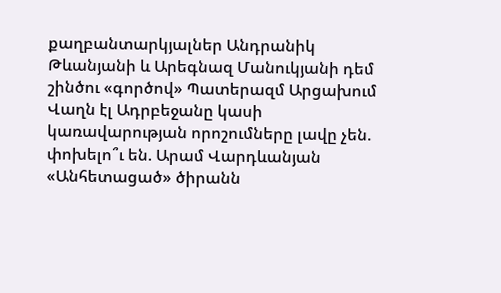քաղբանտարկյալներ Անդրանիկ Թևանյանի և Արեգնազ Մանուկյանի դեմ շինծու «գործով» Պատերազմ Արցախում
Վաղն էլ Ադրբեջանը կասի կառավարության որոշումները լավը չեն. փոխելո՞ւ են. Արամ Վարդևանյան «Անհետացած» ծիրանն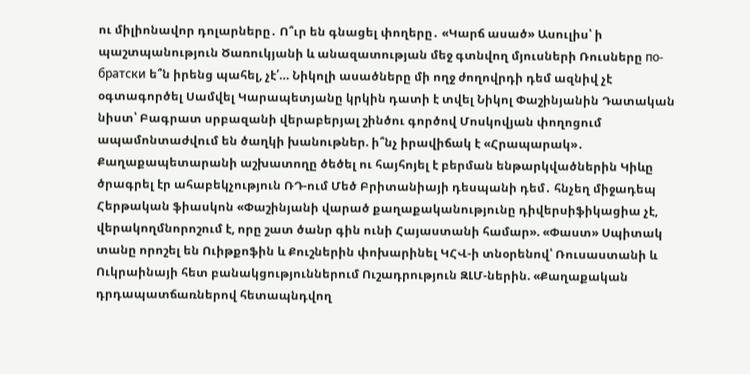ու միլիոնավոր դոլարները․ Ո՞ւր են գնացել փողերը․ «Կարճ ասած» Ասուլիս՝ ի պաշտպանություն Ծառուկյանի և անազատության մեջ գտնվող մյուսների Ռուսները по-братски ե՞ն իրենց պահել, չէ՛… Նիկոլի ասածները մի ողջ ժողովրդի դեմ ազնիվ չէ օգտագործել Սամվել Կարապետյանը կրկին դատի է տվել Նիկոլ Փաշինյանին Դատական նիստ՝ Բագրատ սրբազանի վերաբերյալ շինծու գործով Մոսկովյան փողոցում ապամոնտաժվում են ծաղկի խանութներ. ի՞նչ իրավիճակ է «Հրապարակ»․ Քաղաքապետարանի աշխատողը ծեծել ու հայհոյել է բերման ենթարկվածներին Կիևը ծրագրել էր ահաբեկչություն ՌԴ-ում Մեծ Բրիտանիայի դեսպանի դեմ․ հնչեղ միջադեպ Հերթական ֆիասկոն «Փաշինյանի վարած քաղաքականությունը դիվերսիֆիկացիա չէ, վերակողմնորոշում է, որը շատ ծանր գին ունի Հայաստանի համար». «Փաստ» Սպիտակ տանը որոշել են Ուիթքոֆին և Քուշներին փոխարինել ԿՀՎ-ի տնօրենով՝ Ռուսաստանի և Ուկրաինայի հետ բանակցություններում Ուշադրություն ԶԼՄ-ներին. «Քաղաքական դրդապատճառներով հետապնդվող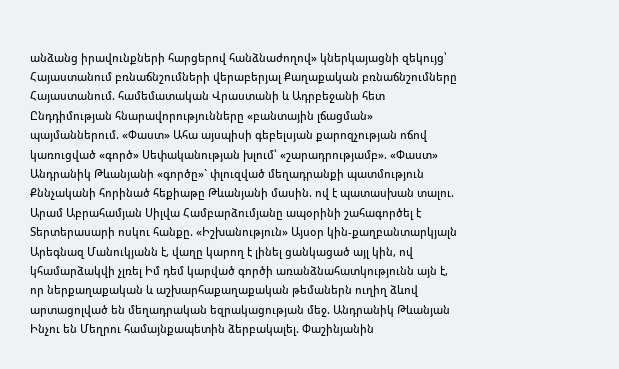անձանց իրավունքների հարցերով հանձնաժողով» կներկայացնի զեկույց՝ Հայաստանում բռնաճնշումների վերաբերյալ Քաղաքական բռնաճնշումները Հայաստանում. համեմատական Վրաստանի և Ադրբեջանի հետ Ընդդիմության հնարավորությունները «բանտային լճացման» պայմաններում. «Փաստ» Ահա այսպիսի գեբելսյան քարոզչության ոճով կառուցված «գործ» Սեփականության խլում՝ «շարադրությամբ». «Փաստ» Անդրանիկ Թևանյանի «գործը»` փլուզված մեղադրանքի պատմություն Քննչականի հորինած հեքիաթը Թևանյանի մասին. ով է պատասխան տալու. Արամ Աբրահամյան Սիլվա Համբարձումյանը ապօրինի շահագործել է Տերտերասարի ոսկու հանքը. «Իշխանություն» Այսօր կին-քաղբանտարկյալն Արեգնազ Մանուկյանն է, վաղը կարող է լինել ցանկացած այլ կին, ով կհամարձակվի չլռել Իմ դեմ կարված գործի առանձնահատկությունն այն է, որ ներքաղաքական և աշխարհաքաղաքական թեմաներն ուղիղ ձևով արտացոլված են մեղադրական եզրակացության մեջ. Անդրանիկ Թևանյան Ինչու են Մեղրու համայնքապետին ձերբակալել. Փաշինյանին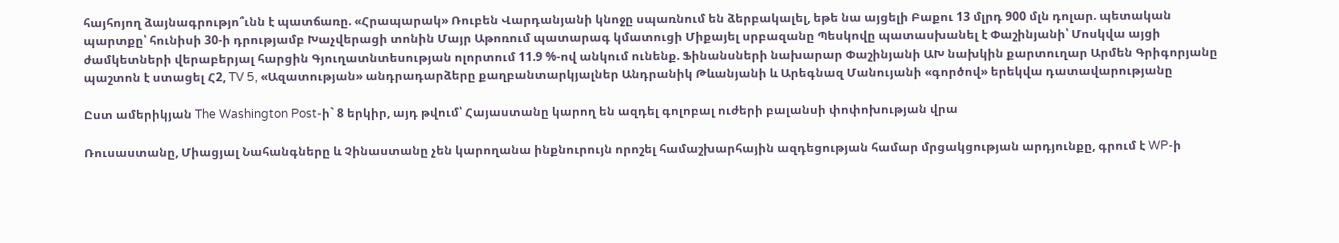հայհոյող ձայնագրությո՞ւնն է պատճառը. «Հրապարակ» Ռուբեն Վարդանյանի կնոջը սպառնում են ձերբակալել, եթե նա այցելի Բաքու 13 մլրդ 900 մլն դոլար. պետական պարտքը՝ հունիսի 30-ի դրությամբ Խաչվերացի տոնին Մայր Աթոռում պատարագ կմատուցի Միքայել սրբազանը Պեսկովը պատասխանել է Փաշինյանի՝ Մոսկվա այցի ժամկետների վերաբերյալ հարցին Գյուղատնտեսության ոլորտում 11.9 %-ով անկում ունենք. Ֆինանսների նախարար Փաշինյանի ԱԽ նախկին քարտուղար Արմեն Գրիգորյանը պաշտոն է ստացել Հ2, TV 5, «Ազատության» անդրադարձերը քաղբանտարկյալներ Անդրանիկ Թևանյանի և Արեգնազ Մանույանի «գործով» երեկվա դատավարությանը

Ըստ ամերիկյան The Washington Post-ի` 8 երկիր, այդ թվում՝ Հայաստանը կարող են ազդել գոլոբալ ուժերի բալանսի փոփոխության վրա

Ռուսաստանը, Միացյալ Նահանգները և Չինաստանը չեն կարողանա ինքնուրույն որոշել համաշխարհային ազդեցության համար մրցակցության արդյունքը, գրում է WP-ի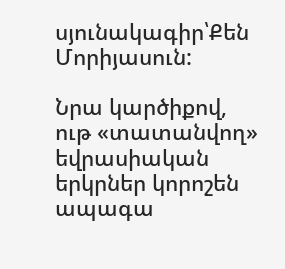սյունակագիր՝Քեն Մորիյասուն:

Նրա կարծիքով, ութ «տատանվող» եվրասիական երկրներ կորոշեն ապագա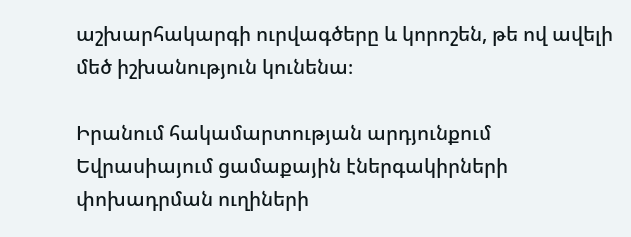աշխարհակարգի ուրվագծերը և կորոշեն, թե ով ավելի մեծ իշխանություն կունենա։

Իրանում հակամարտության արդյունքում Եվրասիայում ցամաքային էներգակիրների փոխադրման ուղիների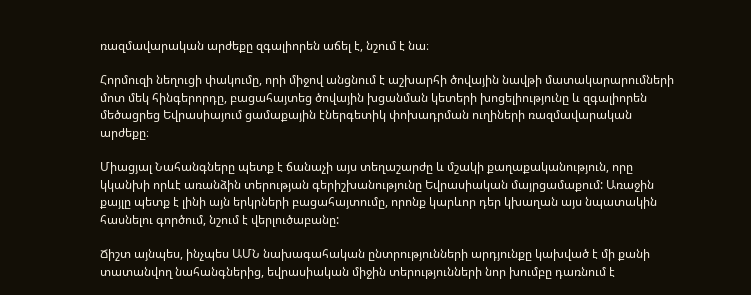ռազմավարական արժեքը զգալիորեն աճել է, նշում է նա։

Հորմուզի նեղուցի փակումը, որի միջով անցնում է աշխարհի ծովային նավթի մատակարարումների մոտ մեկ հինգերորդը, բացահայտեց ծովային խցանման կետերի խոցելիությունը և զգալիորեն մեծացրեց Եվրասիայում ցամաքային էներգետիկ փոխադրման ուղիների ռազմավարական արժեքը։

Միացյալ Նահանգները պետք է ճանաչի այս տեղաշարժը և մշակի քաղաքականություն, որը կկանխի որևէ առանձին տերության գերիշխանությունը Եվրասիական մայրցամաքում: Առաջին քայլը պետք է լինի այն երկրների բացահայտումը, որոնք կարևոր դեր կխաղան այս նպատակին հասնելու գործում, նշում է վերլուծաբանը:

Ճիշտ այնպես, ինչպես ԱՄՆ նախագահական ընտրությունների արդյունքը կախված է մի քանի տատանվող նահանգներից, եվրասիական միջին տերությունների նոր խումբը դառնում է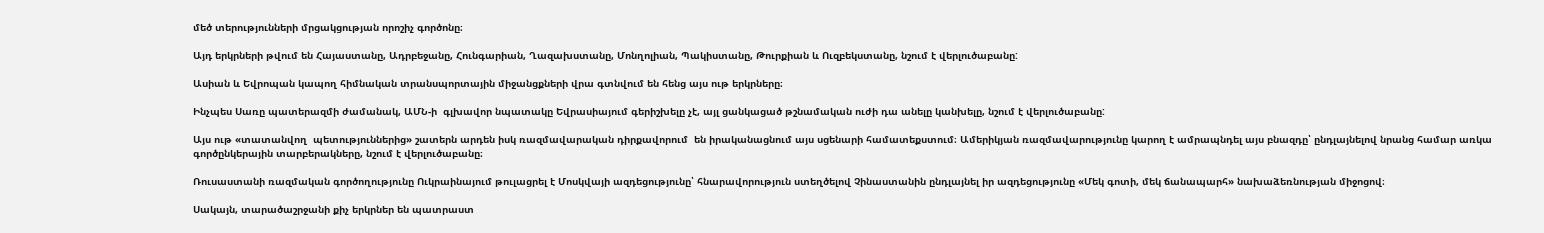մեծ տերությունների մրցակցության որոշիչ գործոնը։

Այդ երկրների թվում են Հայաստանը, Ադրբեջանը, Հունգարիան, Ղազախստանը, Մոնղոլիան, Պակիստանը, Թուրքիան և Ուզբեկստանը, նշում է վերլուծաբանը:

Ասիան և Եվրոպան կապող հիմնական տրանսպորտային միջանցքների վրա գտնվում են հենց այս ութ երկրները։

Ինչպես Սառը պատերազմի ժամանակ, ԱՄՆ-ի  գլխավոր նպատակը Եվրասիայում գերիշխելը չէ, այլ ցանկացած թշնամական ուժի դա անելը կանխելը, նշում է վերլուծաբանը:

Այս ութ «տատանվող  պետություններից» շատերն արդեն իսկ ռազմավարական դիրքավորում  են իրականացնում այս սցենարի համատեքստում։ Ամերիկյան ռազմավարությունը կարող է ամրապնդել այս բնազդը՝ ընդլայնելով նրանց համար առկա գործընկերային տարբերակները, նշում է վերլուծաբանը։

Ռուսաստանի ռազմական գործողությունը Ուկրաինայում թուլացրել է Մոսկվայի ազդեցությունը՝ հնարավորություն ստեղծելով Չինաստանին ընդլայնել իր ազդեցությունը «Մեկ գոտի, մեկ ճանապարհ» նախաձեռնության միջոցով։

Սակայն, տարածաշրջանի քիչ երկրներ են պատրաստ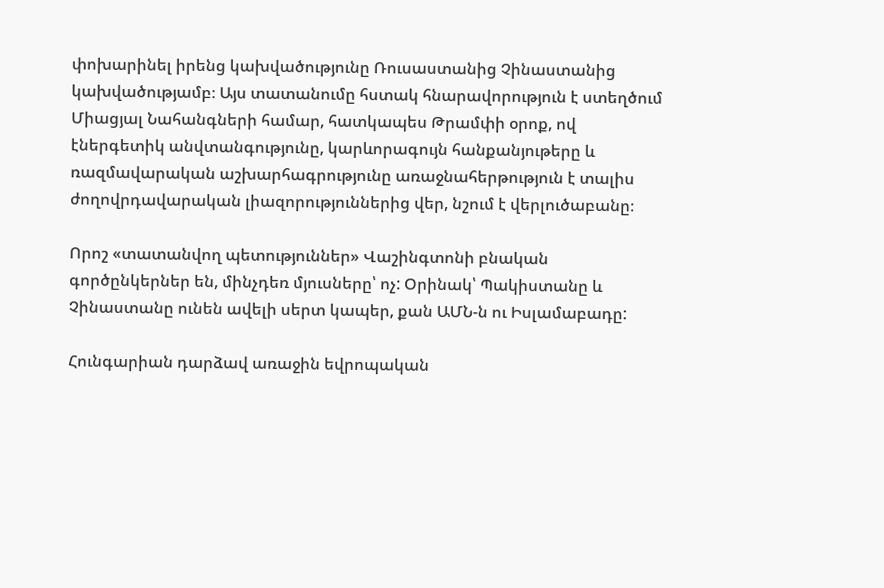փոխարինել իրենց կախվածությունը Ռուսաստանից Չինաստանից կախվածությամբ։ Այս տատանումը հստակ հնարավորություն է ստեղծում Միացյալ Նահանգների համար, հատկապես Թրամփի օրոք, ով էներգետիկ անվտանգությունը, կարևորագույն հանքանյութերը և ռազմավարական աշխարհագրությունը առաջնահերթություն է տալիս ժողովրդավարական լիազորություններից վեր, նշում է վերլուծաբանը։

Որոշ «տատանվող պետություններ» Վաշինգտոնի բնական գործընկերներ են, մինչդեռ մյուսները՝ ոչ: Օրինակ՝ Պակիստանը և Չինաստանը ունեն ավելի սերտ կապեր, քան ԱՄՆ-ն ու Իսլամաբադը:

Հունգարիան դարձավ առաջին եվրոպական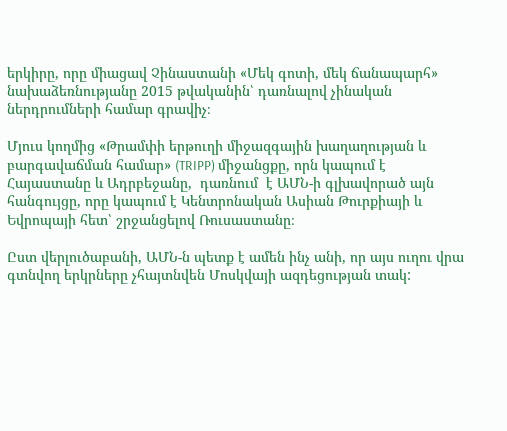երկիրը, որը միացավ Չինաստանի «Մեկ գոտի, մեկ ճանապարհ» նախաձեռնությանը 2015 թվականին՝ դառնալով չինական ներդրումների համար գրավիչ։

Մյուս կողմից «Թրամփի երթուղի միջազգային խաղաղության և բարգավաճման համար» (TRIPP) միջանցքը, որն կապում է  Հայաստանը և Ադրբեջանը,  դառնում  է ԱՄՆ-ի գլխավորած այն հանգույցը, որը կապում է Կենտրոնական Ասիան Թուրքիայի և Եվրոպայի հետ՝ շրջանցելով Ռուսաստանը։

Ըստ վերլուծաբանի, ԱՄՆ-ն պետք է ամեն ինչ անի, որ այս ուղու վրա գտնվող երկրները չհայտնվեն Մոսկվայի ազդեցության տակ: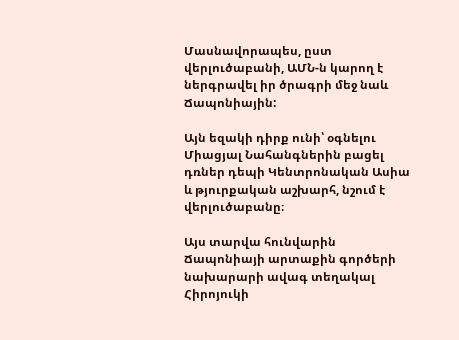Մասնավորապես, ըստ վերլուծաբանի, ԱՄՆ-ն կարող է ներգրավել իր ծրագրի մեջ նաև Ճապոնիային:

Այն եզակի դիրք ունի՝ օգնելու Միացյալ Նահանգներին բացել դռներ դեպի Կենտրոնական Ասիա և թյուրքական աշխարհ, նշում է վերլուծաբանը։

Այս տարվա հունվարին Ճապոնիայի արտաքին գործերի նախարարի ավագ տեղակալ Հիրոյուկի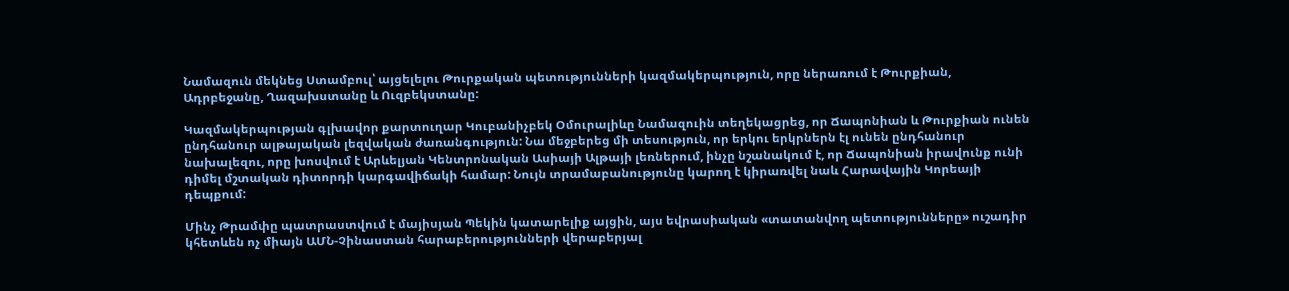Նամազուն մեկնեց Ստամբուլ՝ այցելելու Թուրքական պետությունների կազմակերպություն, որը ներառում է Թուրքիան, Ադրբեջանը, Ղազախստանը և Ուզբեկստանը:

Կազմակերպության գլխավոր քարտուղար Կուբանիչբեկ Օմուրալիևը Նամազուին տեղեկացրեց, որ Ճապոնիան և Թուրքիան ունեն ընդհանուր ալթայական լեզվական ժառանգություն: Նա մեջբերեց մի տեսություն, որ երկու երկրներն էլ ունեն ընդհանուր նախալեզու, որը խոսվում է Արևելյան Կենտրոնական Ասիայի Ալթայի լեռներում, ինչը նշանակում է, որ Ճապոնիան իրավունք ունի դիմել մշտական դիտորդի կարգավիճակի համար: Նույն տրամաբանությունը կարող է կիրառվել նաև Հարավային Կորեայի դեպքում:

Մինչ Թրամփը պատրաստվում է մայիսյան Պեկին կատարելիք այցին, այս եվրասիական «տատանվող պետությունները» ուշադիր կհետևեն ոչ միայն ԱՄՆ-Չինաստան հարաբերությունների վերաբերյալ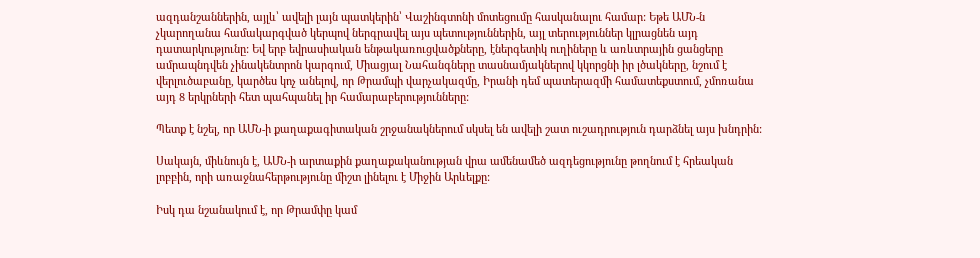ազդանշաններին, այլև՝ ավելի լայն պատկերին՝ Վաշինգտոնի մոտեցումը հասկանալու համար: Եթե ԱՄՆ-ն չկարողանա համակարգված կերպով ներգրավել այս պետություններին, այլ տերություններ կլրացնեն այդ դատարկությունը: Եվ երբ եվրասիական ենթակառուցվածքները, էներգետիկ ուղիները և առևտրային ցանցերը ամրապնդվեն չինակենտրոն կարգում, Միացյալ Նահանգները տասնամյակներով կկորցնի իր լծակները, նշում է վերլուծաբանը, կարծես կոչ անելով, որ Թրամպի վարչակազմը, Իրանի դեմ պատերազմի համատեքստում, չմոռանա այդ 8 երկրների հետ պահպանել իր համարաբերությունները:

Պետք է նշել, որ ԱՄՆ-ի քաղաքագիտական շրջանակներում սկսել են ավելի շատ ուշադրություն դարձնել այս խնդրին:

Սակայն, միևնույն է, ԱՄՆ-ի արտաքին քաղաքականության վրա ամենամեծ ազդեցությունը թողնում է հրեական լոբբին, որի առաջնահերթությունը միշտ լինելու է Միջին Արևելքը:

Իսկ դա նշանակում է, որ Թրամփը կամ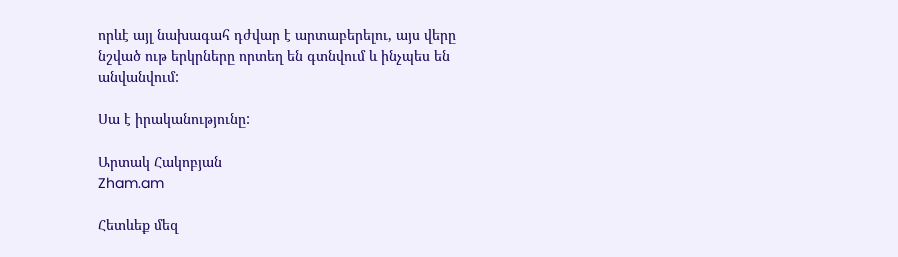որևէ այլ նախագահ դժվար է արտաբերելու, այս վերը նշված ութ երկրները որտեղ են գտնվում և ինչպես են անվանվում:

Սա է իրականությունը:

Արտակ Հակոբյան
Zham.am

Հետևեք մեզ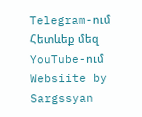Telegram-ում
Հետևեք մեզ YouTube-ում
Websiite by Sargssyan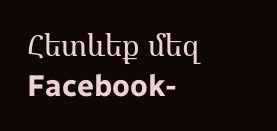Հետևեք մեզ Facebook-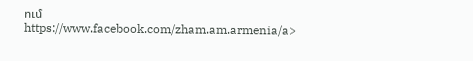ում https://www.facebook.com/zham.am.armenia/a>